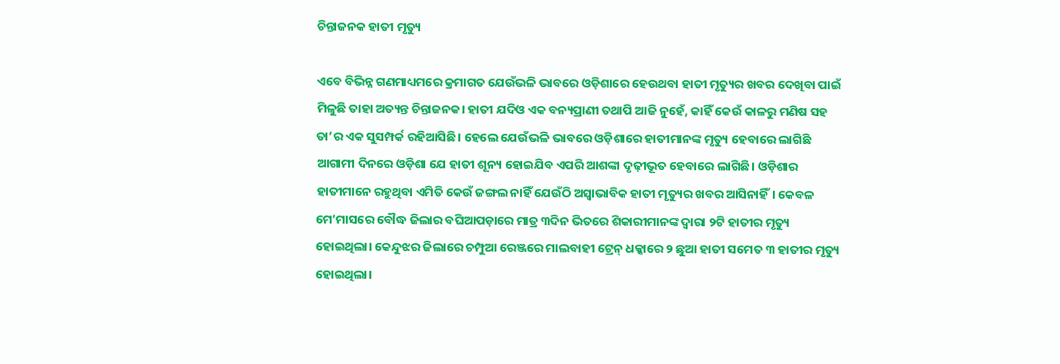ଚିନ୍ତାଜନକ ହାତୀ ମୃତ୍ୟୁ

ଏବେ ବିଭିନ୍ନ ଗଣମାଧ୍ୟମରେ କ୍ରମାଗତ ଯେଉଁଭଳି ଭାବରେ ଓଡ଼ିଶାରେ ହେଉଥବା ହାତୀ ମୃତ୍ୟୁର ଖବର ଦେଖିବା ପାଇଁ ମିଳୁଛି ତାହା ଅତ୍ୟନ୍ତ ଚିନ୍ତାଜନକ। ହାତୀ ଯଦିଓ ଏକ ବନ୍ୟପ୍ରାଣୀ ତଥାପି ଆଜି ନୁହେଁ, କାହିଁ କେଉଁ କାଳରୁ ମଣିଷ ସହ ତା’ର ଏକ ସୁସମ୍ପର୍କ ରହିଆସିଛି। ହେଲେ ଯେଉଁଭଳି ଭାବରେ ଓଡ଼ିଶାରେ ହାତୀମାନଙ୍କ ମୃତ୍ୟୁ ହେବାରେ ଲାଗିଛି ଆଗାମୀ ଦିନରେ ଓଡ଼ିଶା ଯେ ହାତୀ ଶୂନ୍ୟ ହୋଇଯିବ ଏପରି ଆଶଙ୍କା ଦୃଢ଼ୀଭୂତ ହେବାରେ ଲାଗିଛି। ଓଡ଼ିଶାର ହାତୀମାନେ ରହୁଥିବା ଏମିତି କେଉଁ ଜଙ୍ଗଲ ନାହିଁ ଯେଉଁଠି ଅସ୍ବାଭାବିକ ହାତୀ ମୃତ୍ୟୁର ଖବର ଆସିନାହିଁ। କେବଳ ମେ’ମାସରେ ବୌଦ୍ଧ ଜିଲାର ବଘିଆପଡ଼ାରେ ମାତ୍ର ୩ଦିନ ଭିତରେ ଶିକାରୀମାନଙ୍କ ଦ୍ୱାରା ୨ଟି ହାତୀର ମୃତ୍ୟୁ ହୋଇଥିଲା। କେନ୍ଦୁଝର ଜିଲାରେ ଚମ୍ପୁଆ ରେଞ୍ଜରେ ମାଲବାହୀ ଟ୍ରେନ୍‌ ଧକ୍କାରେ ୨ ଛୁଆ ହାତୀ ସମେତ ୩ ହାତୀର ମୃତ୍ୟୁ ହୋଇଥିଲା।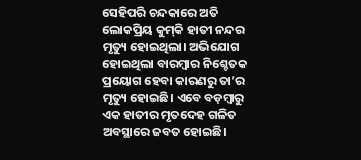ସେହିପରି ଚନ୍ଦକାରେ ଅତି ଲୋକପ୍ରିୟ କୁମ୍‌କି ହାତୀ ନନ୍ଦର ମୃତ୍ୟୁ ହୋଇଥିଲା। ଅଭିଯୋଗ ହୋଇଥିଲା ବାରମ୍ବାର ନିଶ୍ଚେତକ ପ୍ରୟୋଗ ହେବା କାରଣରୁ ତା’ର ମୃତ୍ୟୁ ହୋଇଛି। ଏବେ ବଡ଼ମ୍ବାରୁ ଏକ ହାତୀର ମୃତଦେହ ଗଳିତ ଅବସ୍ଥାରେ ଜବତ ହୋଇଛି।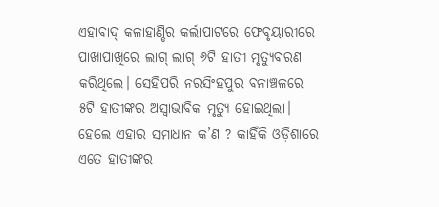ଏହାବାଦ୍‌ କଳାହାଣ୍ଡିର କର୍ଲାପାଟରେ ଫେବୃୟାରୀରେ ପାଖାପାଖିରେ ଲାଗ୍‌ ଲାଗ୍‌ ୬ଟି ହାତୀ ମୃତ୍ୟୁବରଣ କରିଥିଲେ। ସେହିପରି ନରସିଂହପୁର ବନାଞ୍ଚଳରେ ୫ଟି ହାତୀଙ୍କର ଅସ୍ବାଭାବିକ ମୃତ୍ୟୁ ହୋଇଥିଲା। ହେଲେ ଏହାର ସମାଧାନ କ’ଣ ? କାହିଁକି ଓଡ଼ିଶାରେ ଏତେ ହାତୀଙ୍କର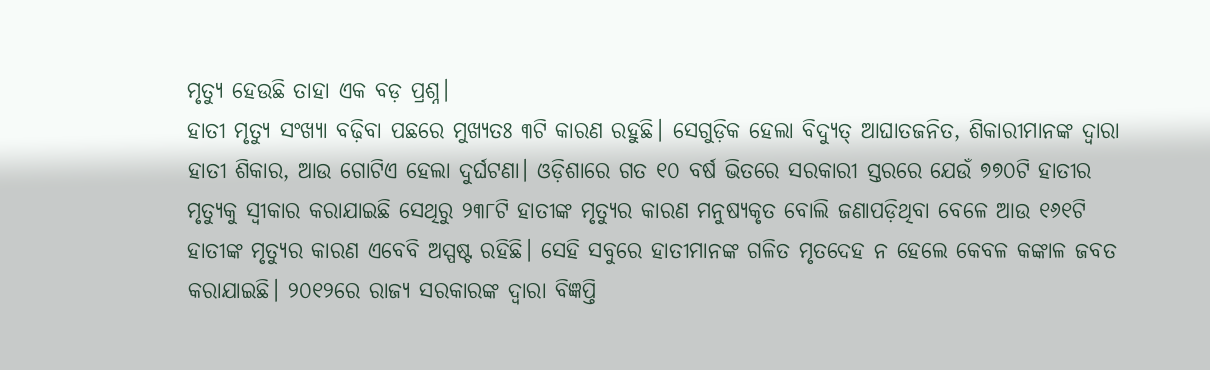ମୃତ୍ୟୁ ହେଉଛି ତାହା ଏକ ବଡ଼ ପ୍ରଶ୍ନ।
ହାତୀ ମୃତ୍ୟୁ ସଂଖ୍ୟା ବଢ଼ିବା ପଛରେ ମୁଖ୍ୟତଃ ୩ଟି କାରଣ ରହୁଛି। ସେଗୁଡ଼ିକ ହେଲା ବିଦ୍ୟୁତ୍‌ ଆଘାତଜନିତ, ଶିକାରୀମାନଙ୍କ ଦ୍ୱାରା ହାତୀ ଶିକାର, ଆଉ ଗୋଟିଏ ହେଲା ଦୁର୍ଘଟଣା। ଓଡ଼ିଶାରେ ଗତ ୧୦ ବର୍ଷ ଭିତରେ ସରକାରୀ ସ୍ତରରେ ଯେଉଁ ୭୭୦ଟି ହାତୀର ମୃତ୍ୟୁକୁ ସ୍ବୀକାର କରାଯାଇଛି ସେଥିରୁ ୨୩୮ଟି ହାତୀଙ୍କ ମୃତ୍ୟୁର କାରଣ ମନୁଷ୍ୟକୃତ ବୋଲି ଜଣାପଡ଼ିଥିବା ବେଳେ ଆଉ ୧୬୧ଟି ହାତୀଙ୍କ ମୃତ୍ୟୁର କାରଣ ଏବେବି ଅସ୍ପଷ୍ଟ ରହିଛି। ସେହି ସବୁରେ ହାତୀମାନଙ୍କ ଗଳିତ ମୃତଦେହ ନ ହେଲେ କେବଳ କଙ୍କାଳ ଜବତ କରାଯାଇଛି। ୨୦୧୨ରେ ରାଜ୍ୟ ସରକାରଙ୍କ ଦ୍ୱାରା ବିଜ୍ଞପ୍ତି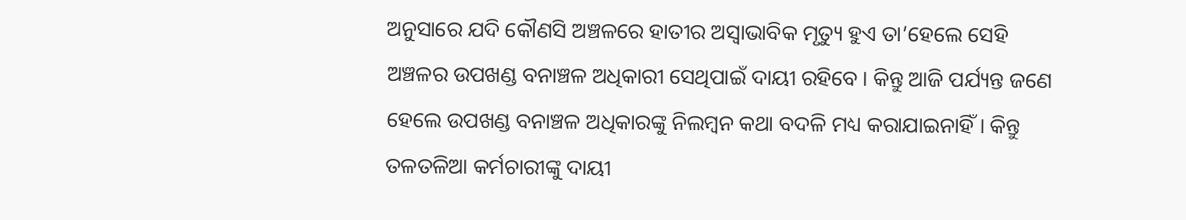ଅନୁସାରେ ଯଦି କୌଣସି ଅଞ୍ଚଳରେ ହାତୀର ଅସ୍ବାଭାବିକ ମୃତ୍ୟୁ ହୁଏ ତା’ହେଲେ ସେହି ଅଞ୍ଚଳର ଉପଖଣ୍ଡ ବନାଞ୍ଚଳ ଅଧିକାରୀ ସେଥିପାଇଁ ଦାୟୀ ରହିବେ। କିନ୍ତୁ ଆଜି ପର୍ଯ୍ୟନ୍ତ ଜଣେ ହେଲେ ଉପଖଣ୍ଡ ବନାଞ୍ଚଳ ଅଧିକାରଙ୍କୁ ନିଲମ୍ବନ କଥା ବଦଳି ମଧ୍ୟ କରାଯାଇନାହିଁ। କିନ୍ତୁ ତଳତଳିଆ କର୍ମଚାରୀଙ୍କୁ ଦାୟୀ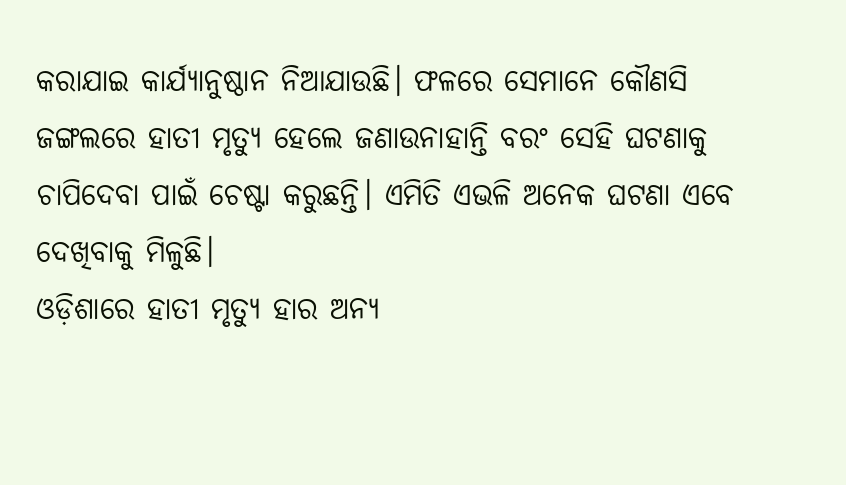କରାଯାଇ କାର୍ଯ୍ୟାନୁଷ୍ଠାନ ନିଆଯାଉଛି। ଫଳରେ ସେମାନେ କୌଣସି ଜଙ୍ଗଲରେ ହାତୀ ମୃତ୍ୟୁ ହେଲେ ଜଣାଉନାହାନ୍ତି ବରଂ ସେହି ଘଟଣାକୁ ଚାପିଦେବା ପାଇଁ ଚେଷ୍ଟା କରୁଛନ୍ତି। ଏମିତି ଏଭଳି ଅନେକ ଘଟଣା ଏବେ ଦେଖିବାକୁ ମିଳୁଛି।
ଓଡ଼ିଶାରେ ହାତୀ ମୃତ୍ୟୁ ହାର ଅନ୍ୟ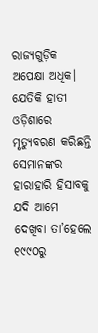ରାଜ୍ୟଗୁଡ଼ିକ ଅପେକ୍ଷା ଅଧିକ। ଯେତିକି ହାତୀ ଓଡ଼ିଶାରେ ମୃତ୍ୟୁବରଣ କରିଛନ୍ତି ସେମାନଙ୍କର ହାରାହାରି ହିସାବକୁ ଯଦି ଆମେ ଦେଖିବା ତା’ହେଲେ ୧୯୯୦ରୁ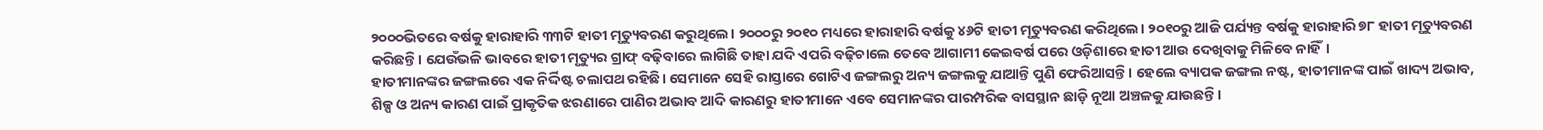୨୦୦୦ଭିତରେ ବର୍ଷକୁ ହାରାହାରି ୩୩ଟି ହାତୀ ମୃତ୍ୟୁବରଣ କରୁଥିଲେ। ୨୦୦୦ରୁ ୨୦୧୦ ମଧ୍ୟରେ ହାରାହାରି ବର୍ଷକୁ ୪୬ଟି ହାତୀ ମୃତ୍ୟୁବରଣ କରିଥିଲେ। ୨୦୧୦ରୁ ଆଜି ପର୍ଯ୍ୟନ୍ତ ବର୍ଷକୁ ହାରାହାରି ୭୮ ହାତୀ ମୃତ୍ୟୁବରଣ କରିଛନ୍ତି। ଯେଉଁଭଳି ଭାବରେ ହାତୀ ମୃତ୍ୟୁର ଗ୍ରାଫ୍‌ ବଢ଼ିବାରେ ଲାଗିଛି ତାହା ଯଦି ଏପରି ବଢ଼ିଚାଲେ ତେବେ ଆଗାମୀ କେଇବର୍ଷ ପରେ ଓଡ଼ିଶାରେ ହାତୀ ଆଉ ଦେଖିବାକୁ ମିଳିବେ ନାହିଁ।
ହାତୀମାନଙ୍କର ଜଙ୍ଗଲରେ ଏକ ନିର୍ଦ୍ଦିଷ୍ଟ ଚଲାପଥ ରହିଛି। ସେମାନେ ସେହି ରାସ୍ତାରେ ଗୋଟିଏ ଜଙ୍ଗଲରୁ ଅନ୍ୟ ଜଙ୍ଗଲକୁ ଯାଆନ୍ତି ପୁଣି ଫେରିଆସନ୍ତି। ହେଲେ ବ୍ୟାପକ ଜଙ୍ଗଲ ନଷ୍ଟ, ହାତୀମାନଙ୍କ ପାଇଁ ଖାଦ୍ୟ ଅଭାବ, ଶିଳ୍ପ ଓ ଅନ୍ୟ କାରଣ ପାଇଁ ପ୍ରାକୃତିକ ଝରଣାରେ ପାଣିର ଅଭାବ ଆଦି କାରଣରୁ ହାତୀମାନେ ଏବେ ସେମାନଙ୍କର ପାରମ୍ପରିକ ବାସସ୍ଥାନ ଛାଡ଼ି ନୂଆ ଅଞ୍ଚଳକୁ ଯାଉଛନ୍ତି।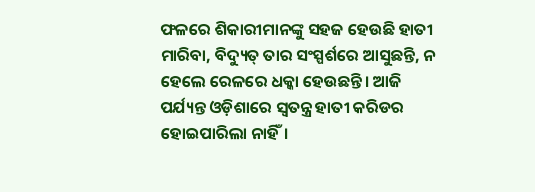ଫଳରେ ଶିକାରୀମାନଙ୍କୁ ସହଜ ହେଉଛି ହାତୀ ମାରିବା, ବିଦ୍ୟୁତ୍‌ ତାର ସଂସ୍ପର୍ଶରେ ଆସୁଛନ୍ତି, ନ ହେଲେ ରେଳରେ ଧକ୍କା ହେଉଛନ୍ତି। ଆଜି ପର୍ଯ୍ୟନ୍ତ ଓଡ଼ିଶାରେ ସ୍ବତନ୍ତ୍ର ହାତୀ କରିଡର ହୋଇପାରିଲା ନାହିଁ।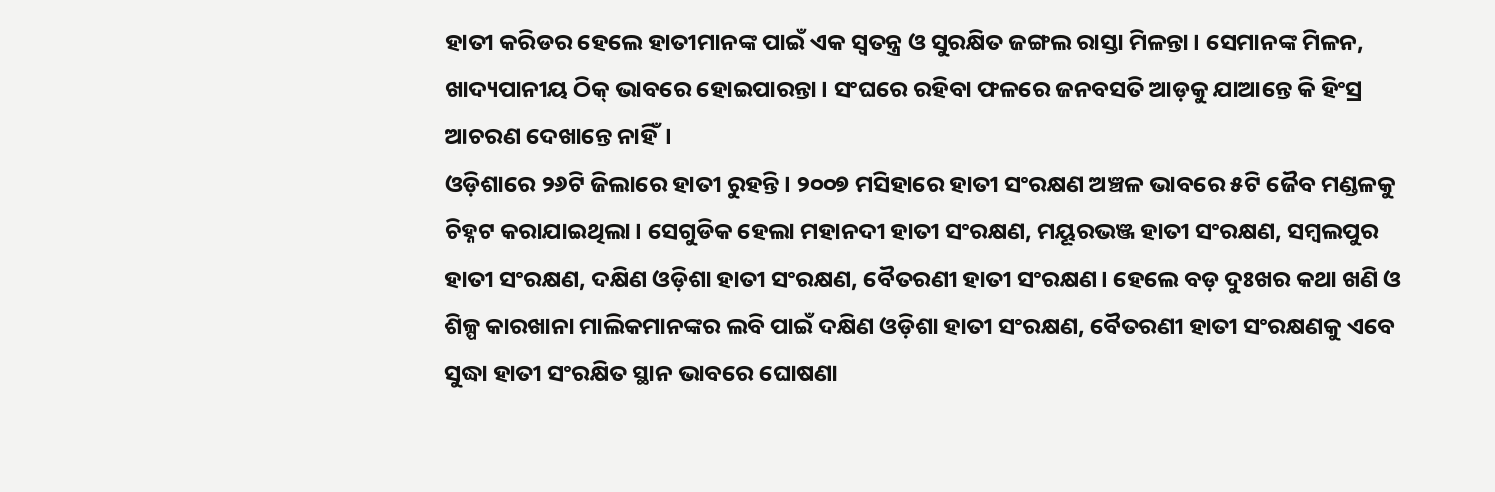ହାତୀ କରିଡର ହେଲେ ହାତୀମାନଙ୍କ ପାଇଁ ଏକ ସ୍ବତନ୍ତ୍ର ଓ ସୁରକ୍ଷିତ ଜଙ୍ଗଲ ରାସ୍ତା ମିଳନ୍ତା। ସେମାନଙ୍କ ମିଳନ, ଖାଦ୍ୟପାନୀୟ ଠିକ୍‌ ଭାବରେ ହୋଇପାରନ୍ତା। ସଂଘରେ ରହିବା ଫଳରେ ଜନବସତି ଆଡ଼କୁ ଯାଆନ୍ତେ କି ହିଂସ୍ର ଆଚରଣ ଦେଖାନ୍ତେ ନାହିଁ।
ଓଡ଼ିଶାରେ ୨୬ଟି ଜିଲାରେ ହାତୀ ରୁହନ୍ତି। ୨୦୦୭ ମସିହାରେ ହାତୀ ସଂରକ୍ଷଣ ଅଞ୍ଚଳ ଭାବରେ ୫ଟି ଜୈବ ମଣ୍ଡଳକୁ ଚିହ୍ନଟ କରାଯାଇଥିଲା। ସେଗୁଡିକ ହେଲା ମହାନଦୀ ହାତୀ ସଂରକ୍ଷଣ, ମୟୂରଭଞ୍ଜ ହାତୀ ସଂରକ୍ଷଣ, ସମ୍ବଲପୁର ହାତୀ ସଂରକ୍ଷଣ, ଦକ୍ଷିଣ ଓଡ଼ିଶା ହାତୀ ସଂରକ୍ଷଣ, ବୈତରଣୀ ହାତୀ ସଂରକ୍ଷଣ। ହେଲେ ବଡ଼ ଦୁଃଖର କଥା ଖଣି ଓ ଶିଳ୍ପ କାରଖାନା ମାଲିକମାନଙ୍କର ଲବି ପାଇଁ ଦକ୍ଷିଣ ଓଡ଼ିଶା ହାତୀ ସଂରକ୍ଷଣ, ବୈତରଣୀ ହାତୀ ସଂରକ୍ଷଣକୁ ଏବେ ସୁଦ୍ଧା ହାତୀ ସଂରକ୍ଷିତ ସ୍ଥାନ ଭାବରେ ଘୋଷଣା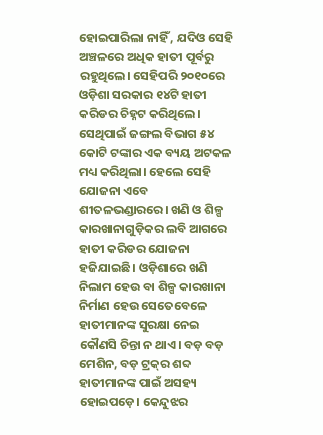ହୋଇପାରିଲା ନାହିଁ , ଯଦିଓ ସେହି ଅଞ୍ଚଳରେ ଅଧିକ ହାତୀ ପୂର୍ବରୁ ରହୁଥିଲେ। ସେହିପରି ୨୦୧୦ରେ ଓଡ଼ିଶା ସରକାର ୧୪ଟି ହାତୀ କରିଡର ଚିହ୍ନଟ କରିଥିଲେ। ସେଥିପାଇଁ ଜଙ୍ଗଲ ବିଭାଗ ୫୪ କୋଟି ଟଙ୍କାର ଏକ ବ୍ୟୟ ଅଟକଳ ମଧ୍ୟ କରିଥିଲା। ହେଲେ ସେହି ଯୋଜନା ଏବେ ଶୀତଳଭଣ୍ଡାରରେ। ଖଣି ଓ ଶିଳ୍ପ କାରଖାନାଗୁଡ଼ିକର ଲବି ଆଗରେ ହାତୀ କରିଡର ଯୋଜନା ହଜିଯାଇଛି। ଓଡ଼ିଶାରେ ଖଣି ନିଲାମ ହେଉ ବା ଶିଳ୍ପ କାରଖାନା ନିର୍ମାଣ ହେଉ ସେତେବେଳେ ହାତୀମାନଙ୍କ ସୁରକ୍ଷା ନେଇ କୌଣସି ଚିନ୍ତା ନ ଥାଏ। ବଡ଼ ବଡ଼ ମେଶିନ, ବଡ଼ ଟ୍ରକ୍‌ର ଶବ୍ଦ ହାତୀମାନଙ୍କ ପାଇଁ ଅସହ୍ୟ ହୋଇପଡ଼େ। କେନ୍ଦୁଝର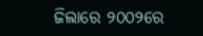ଜିଲାରେ ୨୦୦୨ରେ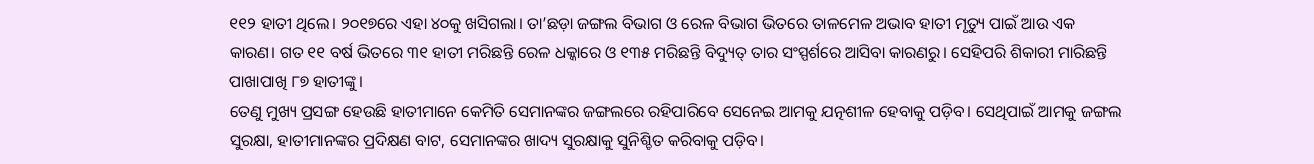୧୧୨ ହାତୀ ଥିଲେ। ୨୦୧୭ରେ ଏହା ୪୦କୁ ଖସିଗଲା। ତା’ଛଡ଼ା ଜଙ୍ଗଲ ବିଭାଗ ଓ ରେଳ ବିଭାଗ ଭିତରେ ତାଳମେଳ ଅଭାବ ହାତୀ ମୃତ୍ୟୁ ପାଇଁ ଆଉ ଏକ କାରଣ। ଗତ ୧୧ ବର୍ଷ ଭିତରେ ୩୧ ହାତୀ ମରିଛନ୍ତି ରେଳ ଧକ୍କାରେ ଓ ୧୩୫ ମରିଛନ୍ତି ବିଦ୍ୟୁତ୍‌ ତାର ସଂସ୍ପର୍ଶରେ ଆସିବା କାରଣରୁ। ସେହିପରି ଶିକାରୀ ମାରିଛନ୍ତି ପାଖାପାଖି ୮୭ ହାତୀଙ୍କୁ।
ତେଣୁ ମୁଖ୍ୟ ପ୍ରସଙ୍ଗ ହେଉଛି ହାତୀମାନେ କେମିତି ସେମାନଙ୍କର ଜଙ୍ଗଲରେ ରହିପାରିବେ ସେନେଇ ଆମକୁ ଯତ୍ନଶୀଳ ହେବାକୁ ପଡ଼ିବ। ସେଥିପାଇଁ ଆମକୁ ଜଙ୍ଗଲ ସୁରକ୍ଷା, ହାତୀମାନଙ୍କର ପ୍ରଦିକ୍ଷଣ ବାଟ, ସେମାନଙ୍କର ଖାଦ୍ୟ ସୁରକ୍ଷାକୁ ସୁନିଶ୍ଚିତ କରିବାକୁ ପଡ଼ିବ।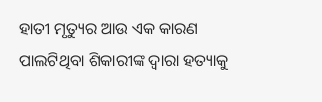ହାତୀ ମୃତ୍ୟୁର ଆଉ ଏକ କାରଣ ପାଲଟିଥିବା ଶିକାରୀଙ୍କ ଦ୍ୱାରା ହତ୍ୟାକୁ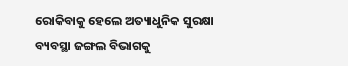ରୋକିବାକୁ ହେଲେ ଅତ୍ୟାଧୁନିକ ସୁରକ୍ଷା ବ୍ୟବସ୍ଥା ଜଙ୍ଗଲ ବିଭାଗକୁ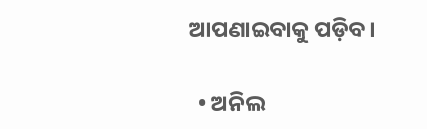ଆପଣାଇବାକୁ ପଡ଼ିବ।

  • ଅନିଲ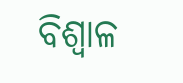ବିଶ୍ୱାଳ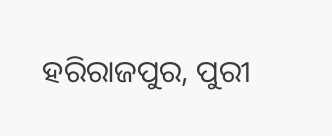ହରିରାଜପୁର, ପୁରୀ